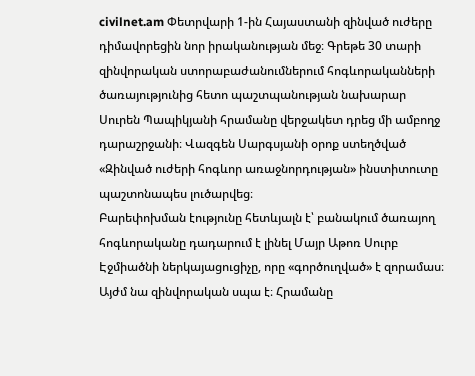civilnet.am Փետրվարի 1-ին Հայաստանի զինված ուժերը դիմավորեցին նոր իրականության մեջ։ Գրեթե 30 տարի զինվորական ստորաբաժանումներում հոգևորականների ծառայությունից հետո պաշտպանության նախարար Սուրեն Պապիկյանի հրամանը վերջակետ դրեց մի ամբողջ դարաշրջանի։ Վազգեն Սարգսյանի օրոք ստեղծված «Զինված ուժերի հոգևոր առաջնորդության» ինստիտուտը պաշտոնապես լուծարվեց։
Բարեփոխման էությունը հետևյալն է՝ բանակում ծառայող հոգևորականը դադարում է լինել Մայր Աթոռ Սուրբ Էջմիածնի ներկայացուցիչը, որը «գործուղված» է զորամաս։ Այժմ նա զինվորական սպա է։ Հրամանը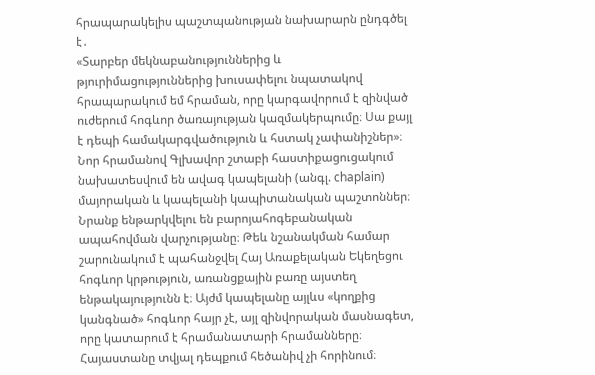հրապարակելիս պաշտպանության նախարարն ընդգծել է․
«Տարբեր մեկնաբանություններից և թյուրիմացություններից խուսափելու նպատակով հրապարակում եմ հրաման, որը կարգավորում է զինված ուժերում հոգևոր ծառայության կազմակերպումը։ Սա քայլ է դեպի համակարգվածություն և հստակ չափանիշներ»։
Նոր հրամանով Գլխավոր շտաբի հաստիքացուցակում նախատեսվում են ավագ կապելանի (անգլ. chaplain) մայորական և կապելանի կապիտանական պաշտոններ։ Նրանք ենթարկվելու են բարոյահոգեբանական ապահովման վարչությանը։ Թեև նշանակման համար շարունակում է պահանջվել Հայ Առաքելական Եկեղեցու հոգևոր կրթություն, առանցքային բառը այստեղ ենթակայությունն է։ Այժմ կապելանը այլևս «կողքից կանգնած» հոգևոր հայր չէ, այլ զինվորական մասնագետ, որը կատարում է հրամանատարի հրամանները։
Հայաստանը տվյալ դեպքում հեծանիվ չի հորինում։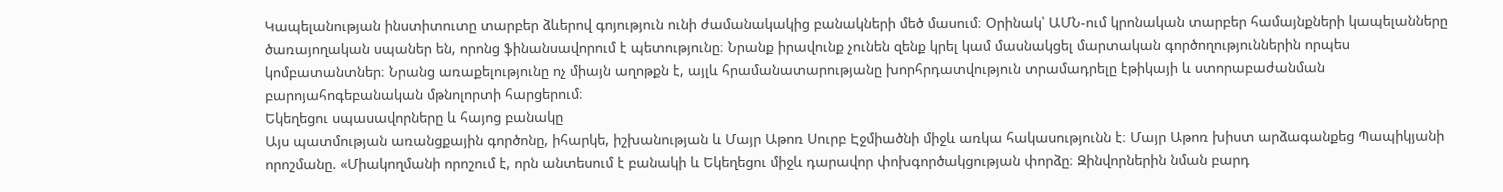Կապելանության ինստիտուտը տարբեր ձևերով գոյություն ունի ժամանակակից բանակների մեծ մասում։ Օրինակ՝ ԱՄՆ-ում կրոնական տարբեր համայնքների կապելանները ծառայողական սպաներ են, որոնց ֆինանսավորում է պետությունը։ Նրանք իրավունք չունեն զենք կրել կամ մասնակցել մարտական գործողություններին որպես կոմբատանտներ։ Նրանց առաքելությունը ոչ միայն աղոթքն է, այլև հրամանատարությանը խորհրդատվություն տրամադրելը էթիկայի և ստորաբաժանման բարոյահոգեբանական մթնոլորտի հարցերում։
Եկեղեցու սպասավորները և հայոց բանակը
Այս պատմության առանցքային գործոնը, իհարկե, իշխանության և Մայր Աթոռ Սուրբ Էջմիածնի միջև առկա հակասությունն է։ Մայր Աթոռ խիստ արձագանքեց Պապիկյանի որոշմանը. «Միակողմանի որոշում է, որն անտեսում է բանակի և Եկեղեցու միջև դարավոր փոխգործակցության փորձը։ Զինվորներին նման բարդ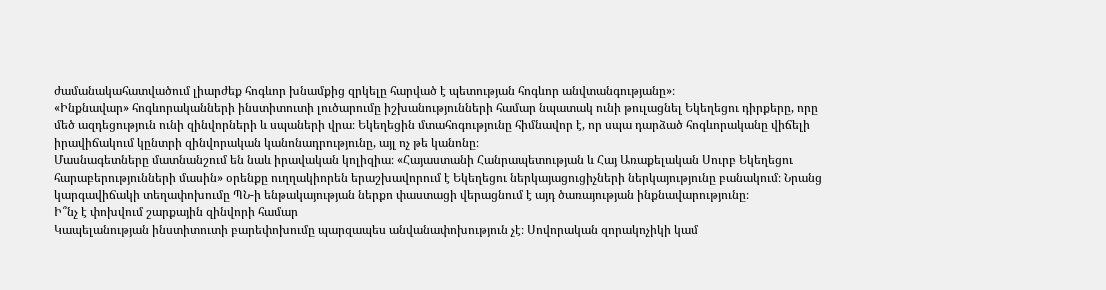ժամանակահատվածում լիարժեք հոգևոր խնամքից զրկելը հարված է պետության հոգևոր անվտանգությանը»։
«Ինքնավար» հոգևորականների ինստիտուտի լուծարումը իշխանությունների համար նպատակ ունի թուլացնել Եկեղեցու դիրքերը, որը մեծ ազդեցություն ունի զինվորների և սպաների վրա։ Եկեղեցին մտահոգությունը հիմնավոր է, որ սպա դարձած հոգևորականը վիճելի իրավիճակում կընտրի զինվորական կանոնադրությունը, այլ ոչ թե կանոնը։
Մասնագետները մատնանշում են նաև իրավական կոլիզիա։ «Հայաստանի Հանրապետության և Հայ Առաքելական Սուրբ Եկեղեցու հարաբերությունների մասին» օրենքը ուղղակիորեն երաշխավորում է Եկեղեցու ներկայացուցիչների ներկայությունը բանակում։ Նրանց կարգավիճակի տեղափոխումը ՊՆ-ի ենթակայության ներքո փաստացի վերացնում է այդ ծառայության ինքնավարությունը։
Ի՞նչ է փոխվում շարքային զինվորի համար
Կապելանության ինստիտուտի բարեփոխումը պարզապես անվանափոխություն չէ։ Սովորական զորակոչիկի կամ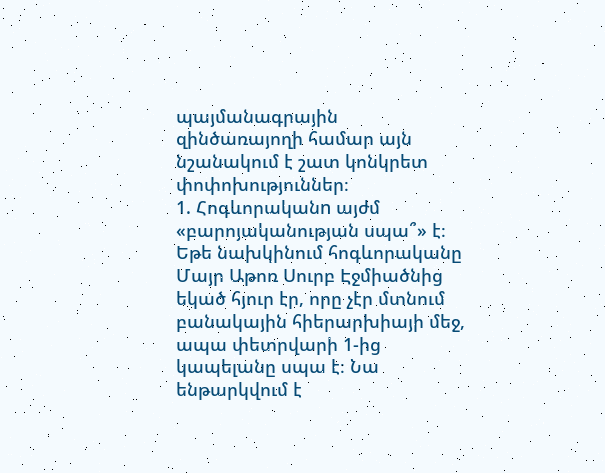պայմանագրային զինծառայողի համար այն նշանակում է շատ կոնկրետ փոփոխություններ։
1. Հոգևորականn այժմ «բարոյականության սպա՞» է։ Եթե նախկինում հոգևորականը Մայր Աթոռ Սուրբ Էջմիածնից եկած հյուր էր, որը չէր մտնում բանակային հիերարխիայի մեջ, ապա փետրվարի 1-ից կապելանը սպա է։ Նա ենթարկվում է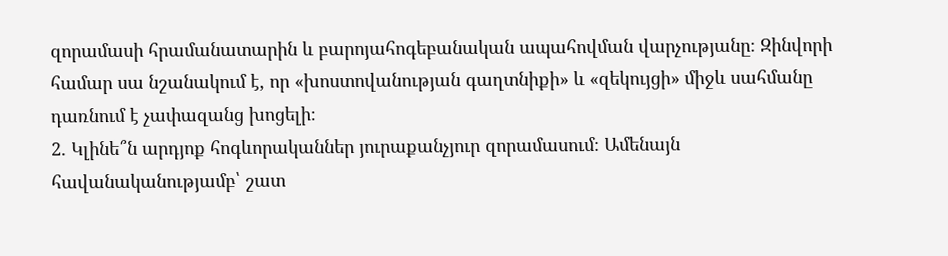զորամասի հրամանատարին և բարոյահոգեբանական ապահովման վարչությանը։ Զինվորի համար սա նշանակում է, որ «խոստովանության գաղտնիքի» և «զեկույցի» միջև սահմանը դառնում է չափազանց խոցելի։
2. Կլինե՞ն արդյոք հոգևորականներ յուրաքանչյուր զորամասում։ Ամենայն հավանականությամբ՝ շատ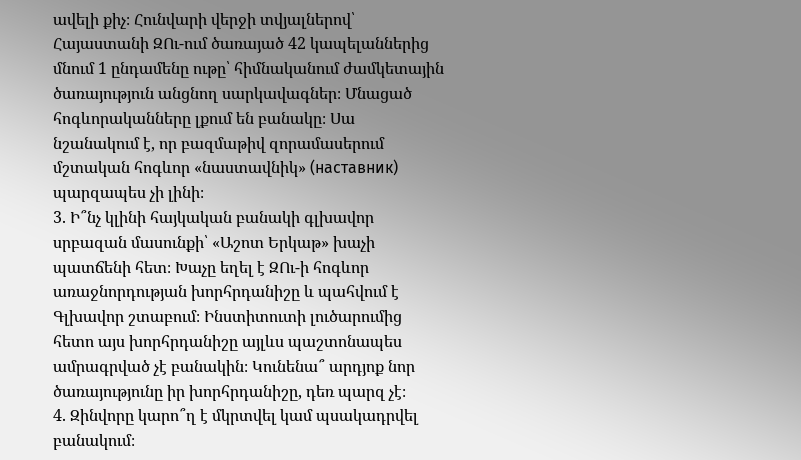ավելի քիչ։ Հունվարի վերջի տվյալներով՝ Հայաստանի ԶՈւ-ում ծառայած 42 կապելաններից մնում 1 ընդամենը ութը՝ հիմնականում ժամկետային ծառայություն անցնող սարկավագներ։ Մնացած հոգևորականները լքում են բանակը։ Սա նշանակում է, որ բազմաթիվ զորամասերում մշտական հոգևոր «նաստավնիկ» (наставник) պարզապես չի լինի։
3. Ի՞նչ կլինի հայկական բանակի գլխավոր սրբազան մասունքի՝ «Աշոտ Երկաթ» խաչի պատճենի հետ։ Խաչը եղել է ԶՈւ-ի հոգևոր առաջնորդության խորհրդանիշը և պահվում է Գլխավոր շտաբում։ Ինստիտուտի լուծարումից հետո այս խորհրդանիշը այլևս պաշտոնապես ամրագրված չէ բանակին։ Կունենա՞ արդյոք նոր ծառայությունը իր խորհրդանիշը, դեռ պարզ չէ։
4. Զինվորը կարո՞ղ է մկրտվել կամ պսակադրվել բանակում։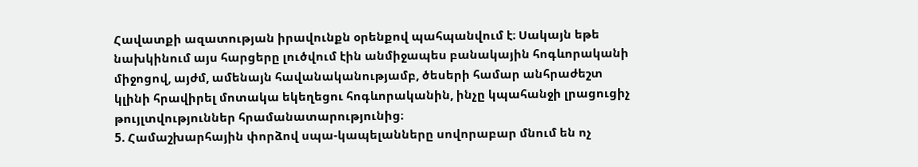Հավատքի ազատության իրավունքն օրենքով պահպանվում է։ Սակայն եթե նախկինում այս հարցերը լուծվում էին անմիջապես բանակային հոգևորականի միջոցով, այժմ, ամենայն հավանականությամբ, ծեսերի համար անհրաժեշտ կլինի հրավիրել մոտակա եկեղեցու հոգևորականին, ինչը կպահանջի լրացուցիչ թույլտվություններ հրամանատարությունից։
5. Համաշխարհային փորձով սպա-կապելանները սովորաբար մնում են ոչ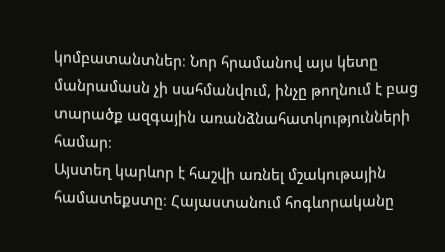կոմբատանտներ։ Նոր հրամանով այս կետը մանրամասն չի սահմանվում, ինչը թողնում է բաց տարածք ազգային առանձնահատկությունների համար։
Այստեղ կարևոր է հաշվի առնել մշակութային համատեքստը։ Հայաստանում հոգևորականը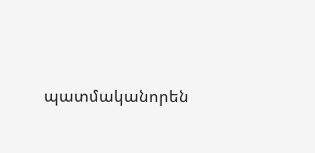պատմականորեն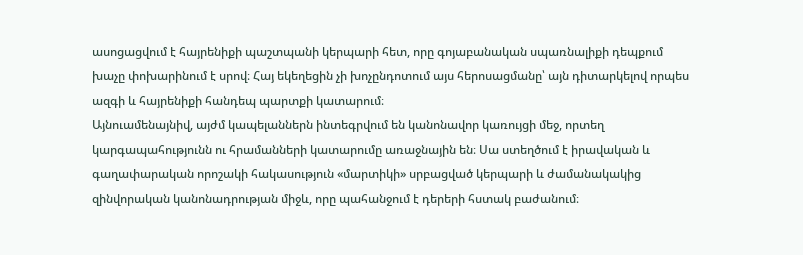ասոցացվում է հայրենիքի պաշտպանի կերպարի հետ, որը գոյաբանական սպառնալիքի դեպքում խաչը փոխարինում է սրով։ Հայ եկեղեցին չի խոչընդոտում այս հերոսացմանը՝ այն դիտարկելով որպես ազգի և հայրենիքի հանդեպ պարտքի կատարում։
Այնուամենայնիվ, այժմ կապելաններն ինտեգրվում են կանոնավոր կառույցի մեջ, որտեղ կարգապահությունն ու հրամանների կատարումը առաջնային են։ Սա ստեղծում է իրավական և գաղափարական որոշակի հակասություն «մարտիկի» սրբացված կերպարի և ժամանակակից զինվորական կանոնադրության միջև, որը պահանջում է դերերի հստակ բաժանում։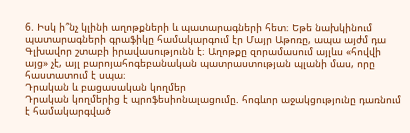6. Իսկ ի՞նչ կլինի աղոթքների և պատարագների հետ։ Եթե նախկինում պատարագների գրաֆիկը համակարգում էր Մայր Աթոռը, ապա այժմ դա Գլխավոր շտաբի իրավասությունն է։ Աղոթքը զորամասում այլևս «հովվի այց» չէ, այլ բարոյահոգեբանական պատրաստության պլանի մաս, որը հաստատում է սպա։
Դրական և բացասական կողմեր
Դրական կողմերից է պրոֆեսիոնալացումը. հոգևոր աջակցությունը դառնում է համակարգված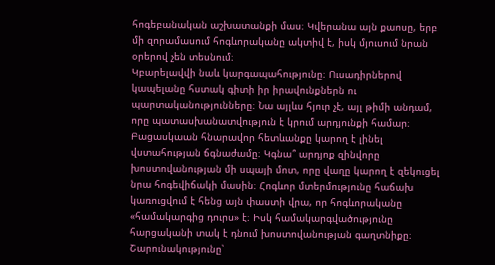հոգեբանական աշխատանքի մաս։ Կվերանա այն քաոսը, երբ մի զորամասում հոգևորականը ակտիվ է, իսկ մյուսում նրան օրերով չեն տեսնում։
Կբարելավվի նաև կարգապահությունը։ Ուսադիրներով կապելանը հստակ գիտի իր իրավունքներն ու պարտականությունները։ Նա այլևս հյուր չէ, այլ թիմի անդամ, որը պատասխանատվություն է կրում արդյունքի համար։
Բացասկաան հնարավոր հետևանքը կարող է լինել վստահության ճգնաժամը։ Կգնա՞ արդյոք զինվորը խոստովանության մի սպայի մոտ, որը վաղը կարող է զեկուցել նրա հոգեվիճակի մասին։ Հոգևոր մտերմությունը հաճախ կառուցվում է հենց այն փաստի վրա, որ հոգևորականը «համակարգից դուրս» է։ Իսկ համակարգվածությունը հարցականի տակ է դնում խոստովանության գաղտնիքը։
Շարունակությունը՝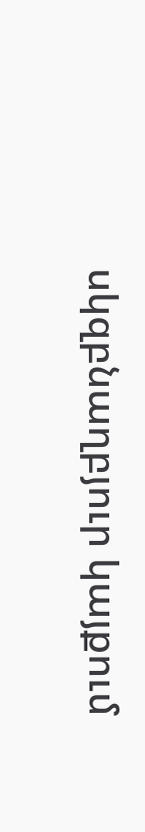սկզբնաղբյուր կայքում